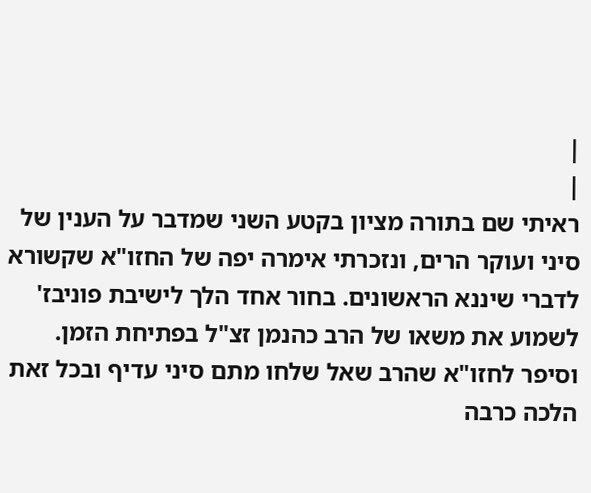|
|
ראיתי שם בתורה מציון בקטע השני שמדבר על הענין של סיני ועוקר הרים, ונזכרתי אימרה יפה של החזו"א שקשורא לדברי שיננא הראשונים. בחור אחד הלך לישיבת פוניבז' לשמוע את משאו של הרב כהנמן זצ"ל בפתיחת הזמן. וסיפר לחזו"א שהרב שאל שלחו מתם סיני עדיף ובכל זאת הלכה כרבה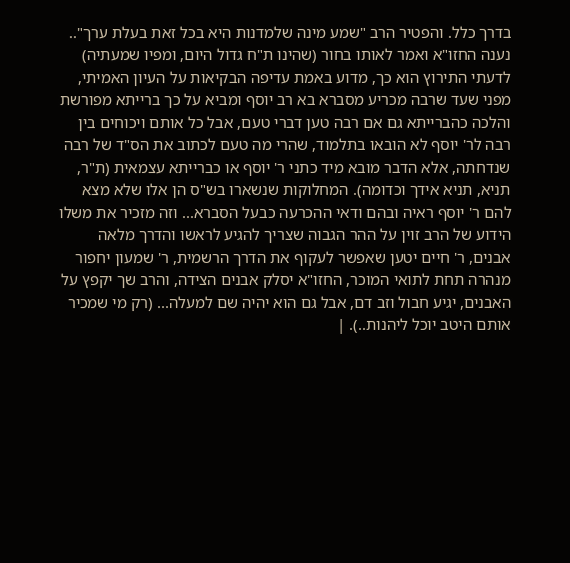בדרך כלל. והפטיר הרב "שמע מינה שלמדנות היא בכל זאת בעלת ערך".. נענה החזו"א ואמר לאותו בחור (שהינו ת"ח גדול היום, ומפיו שמעתיה) לדעתי התירוץ הוא כך, מדוע באמת עדיפה הבקיאות על העיון האמיתי, מפני שעד שרבה מכריע מסברא בא רב יוסף ומביא על כך ברייתא מפורשת והלכה כהברייתא גם אם רבה טען דברי טעם, אבל כל אותם ויכוחים בין רבה לר' יוסף לא הובאו בתלמוד, שהרי מה טעם לכתוב את הס"ד של רבה שנדחתה, אלא הדבר מובא מיד כתני ר' יוסף או כברייתא עצמאית (ת"ר, תניא, תניא אידך וכדומה). המחלוקות שנשארו בש"ס הן אלו שלא מצא להם ר' יוסף ראיה ובהם ודאי ההכרעה כבעל הסברא... וזה מזכיר את משלו הידוע של הרב זוין על ההר הגבוה שצריך להגיע לראשו והדרך מלאה אבנים, ר' חיים יטען שאפשר לעקוף את הדרך הרשמית, ר' שמעון יחפור מנהרה תחת לתואי המוכר, החזו"א יסלק אבנים הצידה, והרב שך יקפץ על האבנים, יגיע חבול וזב דם, אבל גם הוא יהיה שם למעלה... (רק מי שמכיר אותם היטב יוכל ליהנות..). |